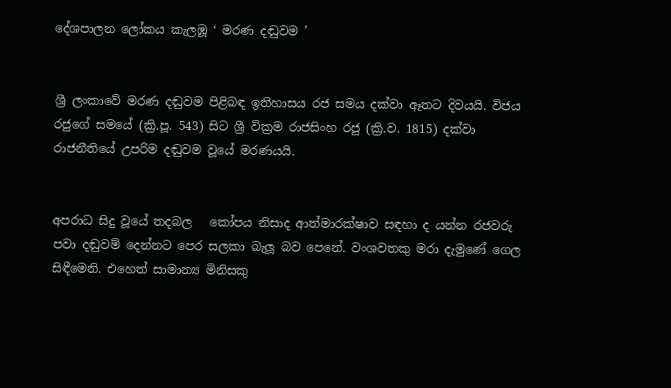දේශපාලන ලෝකය කැලඹූ ‘ මරණ දඬුවම ’


ශ්‍රී ලංකාවේ මරණ දඬුවම පිළිබඳ ඉතිහාසය රජ සමය දක්වා ඈතට දිවයයි. විජය රජුගේ සමයේ (ක්‍රි.පූ. 543) සිට ශ්‍රී වික්‍රම රාජසිංහ රජු (ක්‍රි.ව. 1815) දක්වා රාජනීතියේ උපරිම දඬුවම වූයේ මරණයයි.


අපරාධ සිදු වූයේ තදබල   කෝපය නිසාද ආත්මාරක්ෂාව සඳහා ද යන්න රජවරු පවා දඬුවම් දෙන්නට පෙර සලකා බැලූ බව පෙනේ. වංශවතකු මරා දැමුණේ ගෙල සිඳීමෙනි. එහෙත් සාමාන්‍ය මිනිසකු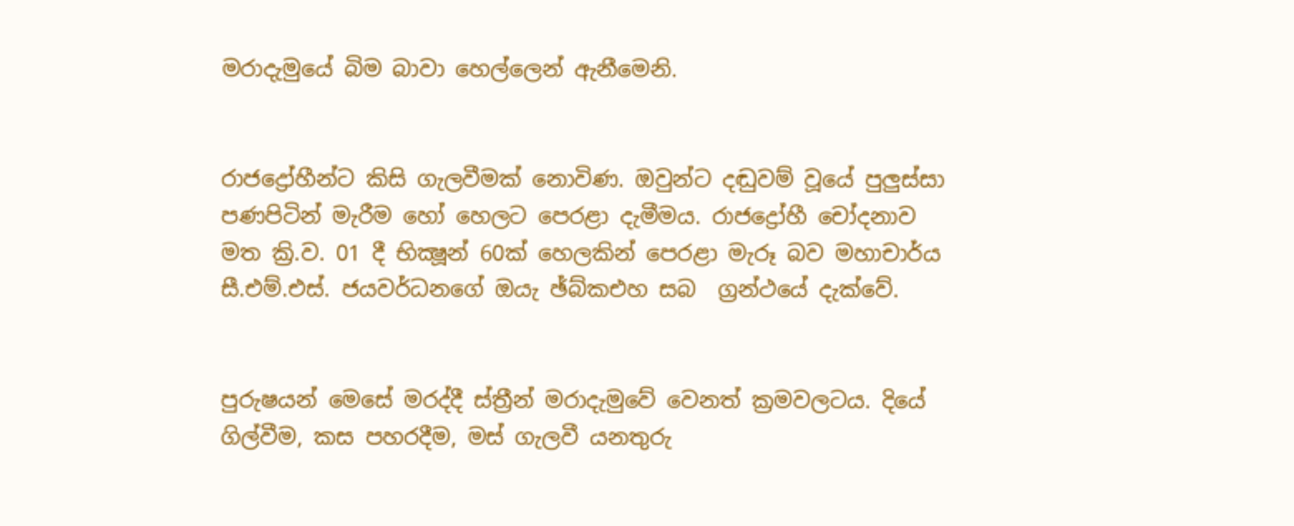මරාදැමුයේ බිම බාවා හෙල්ලෙන් ඇනීමෙනි.


රාජද්‍රෝහීන්ට කිසි ගැලවීමක් නොවිණ. ඔවුන්ට දඬුවම් වූයේ පුලුස්සා පණපිටින් මැරීම හෝ හෙලට පෙරළා දැමීමය. රාජද්‍රෝහී චෝදනාව මත ක්‍රි.ව. 01 දී භික්‍ෂූන් 60ක් හෙලකින් පෙරළා මැරූ බව මහාචාර්ය සී.එම්.එස්. ජයවර්ධනගේ ඔයැ ඡ්බ්කඑහ සබ  ග්‍රන්ථයේ දැක්වේ.


පුරුෂයන් මෙසේ මරද්දී ස්ත්‍රීන් මරාදැමුවේ වෙනත් ක්‍රමවලටය. දියේ ගිල්වීම, කස පහරදීම, මස් ගැලවී යනතුරු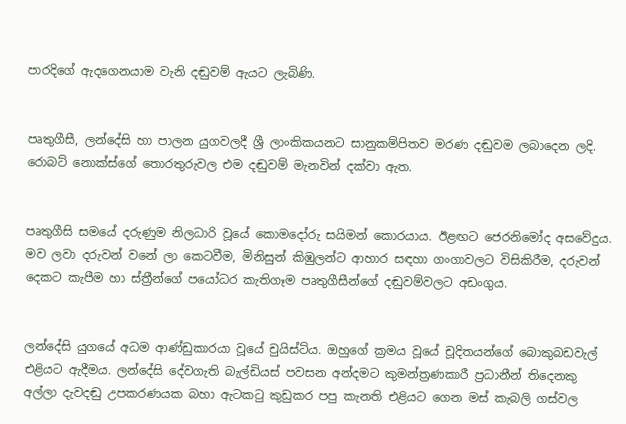පාරදිගේ ඇදගෙනයාම වැනි දඬුවම් ඇයට ලැබිණි.


පෘතුගීසී, ලන්දේසි හා පාලන යුගවලදී ශ්‍රී ලාංකිකයනට සානුකම්පිතව මරණ දඬුවම ලබාදෙන ලදි. රොබට් නොක්ස්ගේ තොරතුරුවල එම දඬුවම් මැනවින් දක්වා ඇත.


පෘතුගීසි සමයේ දරුණුම නිලධාරි වූයේ කොමදෝරු සයිමන් කොරයාය. ඊළඟට ජෙරනිමෝද අසවේදුය. මව ලවා දරුවන් වනේ ලා කෙටවීම, මිනිසුන් කිඹුලන්ට ආහාර සඳහා ගංගාවලට විසිකිරීම, දරුවන් දෙකට කැපීම හා ස්ත්‍රීන්ගේ පයෝධර කැතිගෑම පෘතුගීසීන්ගේ දඬුවම්වලට අඩංගුය.


ලන්දේසි යුගයේ අධම ආණ්ඩුකාරයා වූයේ චුයිස්ට්ය. ඔහුගේ ක්‍රමය වූයේ චූදිතයන්ගේ බොකුබඩවැල් එළියට ඇදීමය. ලන්දේසි දේවගැති බැල්ඩියස් පවසන අන්දමට කුමන්ත්‍රණකාරී ප්‍රධානීන් තිදෙනකු අල්ලා දැවදඬු උපකරණයක බහා ඇටකටු කුඩුකර පපු කැනති එළියට ගෙන මස් කැබලි ගස්වල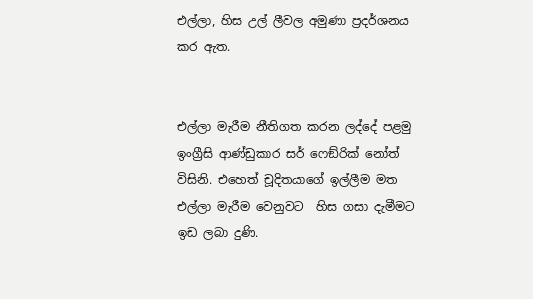එල්ලා, හිස උල් ලීවල අමුණා ප්‍රදර්ශනය කර ඇත.


එල්ලා මැරීම නීතිගත කරන ලද්දේ පළමු ඉංග්‍රීසි ආණ්ඩුකාර සර් ෆෙඞ්රික් නෝත් විසිනි. එහෙත් චූදිතයාගේ ඉල්ලීම මත එල්ලා මැරීම වෙනුවට  හිස ගසා දැමීමට ඉඩ ලබා දුණි.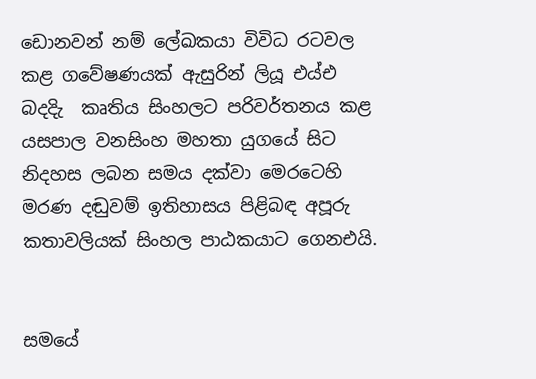ඩොනවන් නම් ලේඛකයා විවිධ රටවල කළ ගවේෂණයක් ඇසුරින් ලියූ එය්එ බදදිැ  කෘතිය සිංහලට පරිවර්තනය කළ යසපාල වනසිංහ මහතා යුගයේ සිට නිදහස ලබන සමය දක්වා මෙරටෙහි මරණ දඬුවම් ඉතිහාසය පිළිබඳ අපූරු කතාවලියක් සිංහල පාඨකයාට ගෙනඑයි.


සමයේ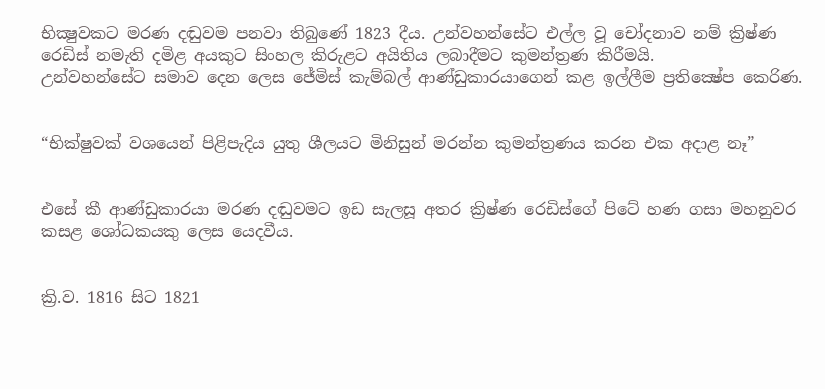භික්‍ෂුවකට මරණ දඬුවම පනවා තිබුණේ 1823 දීය. උන්වහන්සේට එල්ල වූ චෝදනාව නම් ක්‍රිෂ්ණ රෙඩිස් නමැති දමිළ අයකුට සිංහල කිරුළට අයිතිය ලබාදීමට කුමන්ත්‍රණ කිරීමයි.
උන්වහන්සේට සමාව දෙන ලෙස ජේමිස් කැම්බල් ආණ්ඩුකාරයාගෙන් කළ ඉල්ලීම ප්‍රතික්‍ෂේප කෙරිණ.


“භික්ෂුවක් වශයෙන් පිළිපැදිය යුතු ශීලයට මිනිසුන් මරන්න කුමන්ත්‍රණය කරන එක අදාළ නෑ”


එසේ කී ආණ්ඩුකාරයා මරණ දඬුවමට ඉඩ සැලසූ අතර ක්‍රිෂ්ණ රෙඩිස්ගේ පිටේ හණ ගසා මහනුවර කසළ ශෝධකයකු ලෙස යෙදවීය.


ක්‍රි.ව. 1816 සිට 1821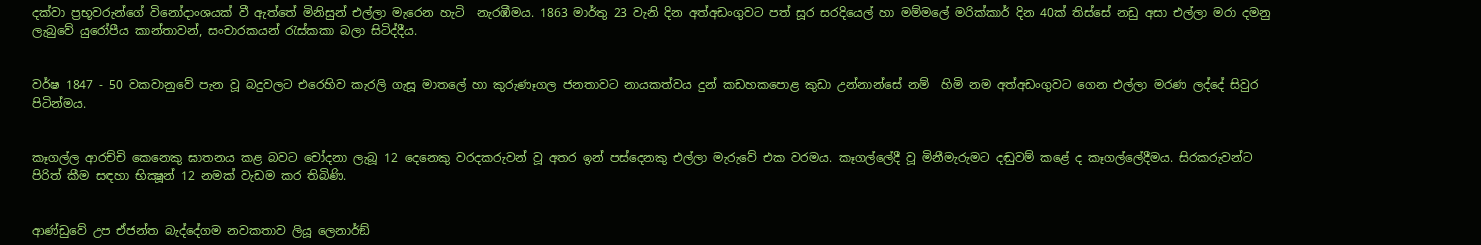දක්වා ප්‍රභූවරුන්ගේ විනෝදාංශයක් වී ඇත්තේ මිනිසුන් එල්ලා මැරෙන හැටි  නැරඹීමය. 1863 මාර්තු 23 වැනි දින අත්අඩංගුවට පත් සූර සරදියෙල් හා මම්මලේ මරික්කාර් දින 40ක් තිස්සේ නඩු අසා එල්ලා මරා දමනු ලැබුවේ යුරෝපීය කාන්තාවන්, සංචාරකයන් රැස්කකා බලා සිටිද්දීය.


වර්ෂ 1847 - 50 වකවානුවේ පැන වූ බදුවලට එරෙහිව කැරලි ගැසූ මාතලේ හා කුරුණෑගල ජනතාවට නායකත්වය දුන් කඩහකපොළ කුඩා උන්නාන්සේ නම්  හිමි නම අත්අඩංගුවට ගෙන එල්ලා මරණ ලද්දේ සිවුර පිටින්මය.


කෑගල්ල ආරච්චි කෙනෙකු ඝාතනය කළ බවට චෝදනා ලැබූ 12 දෙනෙකු වරදකරුවන් වූ අතර ඉන් පස්දෙනකු එල්ලා මැරුවේ එක වරමය. කෑගල්ලේදී වූ මිනීමැරුමට දඬුවම් කළේ ද කෑගල්ලේදීමය. සිරකරුවන්ට පිරිත් කීම සඳහා භික්‍ෂූන් 12 නමක් වැඩම කර තිබිණි.


ආණ්ඩුවේ උප ඒජන්ත බැද්දේගම නවකතාව ලියූ ලෙනාර්ඞ්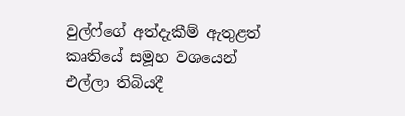වුල්ෆ්ගේ අත්දැකීම් ඇතුළත් කෘතියේ සමූහ වශයෙන් එල්ලා තිබියදී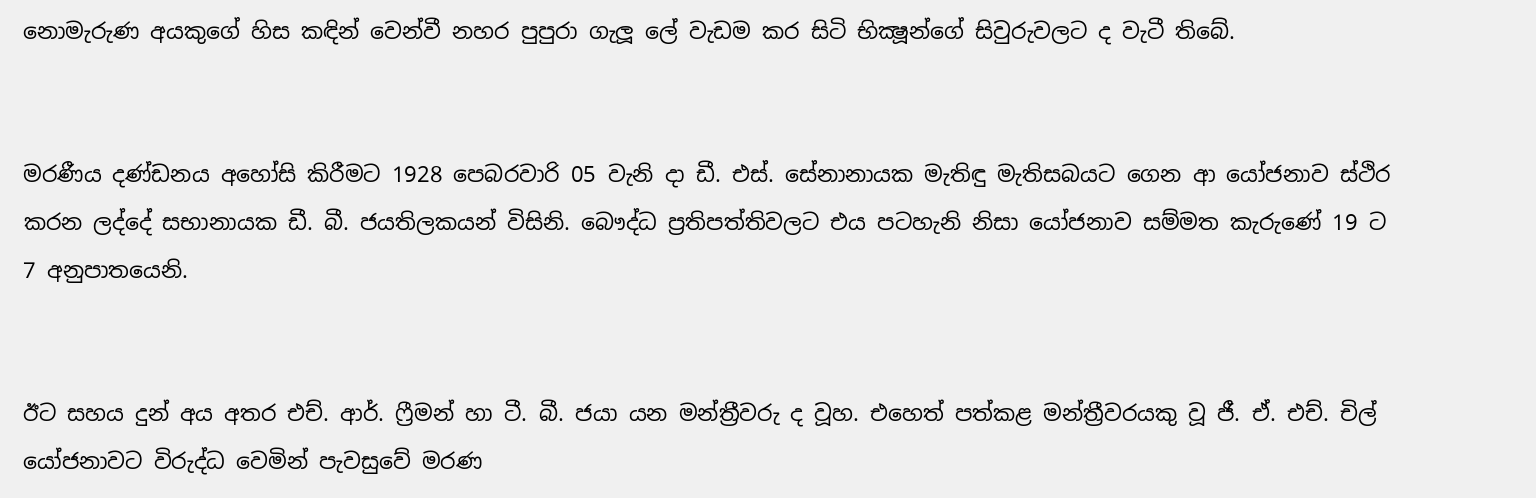නොමැරුණ අයකුගේ හිස කඳින් වෙන්වී නහර පුපුරා ගැලූ ලේ වැඩම කර සිටි භික්‍ෂූන්ගේ සිවුරුවලට ද වැටී තිබේ.


මරණීය දණ්ඩනය අහෝසි කිරීමට 1928 පෙබරවාරි 05 වැනි දා ඩී. එස්. සේනානායක මැතිඳු මැතිසබයට ගෙන ආ යෝජනාව ස්ථිර කරන ලද්දේ සභානායක ඩී. බී. ජයතිලකයන් විසිනි. බෞද්ධ ප්‍රතිපත්තිවලට එය පටහැනි නිසා යෝජනාව සම්මත කැරුණේ 19 ට 7 අනුපාතයෙනි.


ඊට සහය දුන් අය අතර එච්. ආර්. ෆ්‍රීමන් හා ටී. බී. ජයා යන මන්ත්‍රීවරු ද වූහ. එහෙත් පත්කළ මන්ත්‍රීවරයකු වූ ජී. ඒ. එච්. චිල් යෝජනාවට විරුද්ධ වෙමින් පැවසුවේ මරණ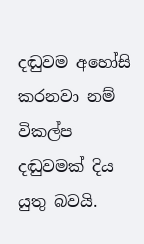දඬුවම අහෝසි කරනවා නම්  විකල්ප දඬුවමක් දිය යුතු බවයි.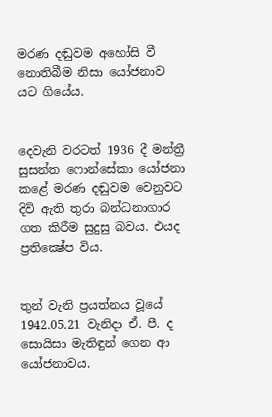මරණ දඬුවම අහෝසි වී නොතිබීම නිසා යෝජනාව යට ගියේය.


දෙවැනි වරටත් 1936 දී මන්ත්‍රී සුසන්ත ෆොන්සේකා යෝජනා කළේ මරණ දඬුවම වෙනුවට දිවි ඇති තුරා බන්ධනාගාර ගත කිරීම සුදුසු බවය. එයද ප්‍රතික්‍ෂේප විය.


තුන් වැනි ප්‍රයත්නය වූයේ 1942.05.21 වැනිදා ඒ. පී. ද සොයිසා මැතිඳුන් ගෙන ආ යෝජනාවය.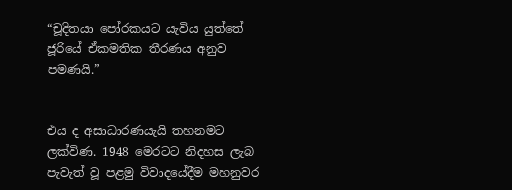“චූදිතයා පෝරකයට යැවිය යුත්තේ ජූරියේ ඒකමතික තීරණය අනුව පමණයි.”


එය ද අසාධාරණයැයි තහනමට ලක්විණ. 1948 මෙරටට නිදහස ලැබ පැවැත් වූ පළමු විවාදයේදීම මහනුවර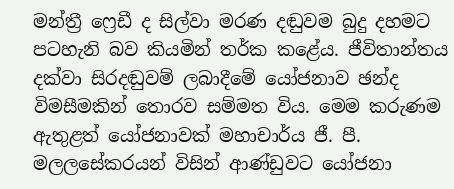මන්ත්‍රී ෆ්‍රෙඩී ද සිල්වා මරණ දඬුවම බුදු දහමට පටහැනි බව කියමින් තර්ක කළේය. ජීවිතාන්තය දක්වා සිරදඬුවම් ලබාදීමේ යෝජනාව ඡන්ද විමසීමකින් තොරව සම්මත විය. මෙම කරුණම ඇතුළත් යෝජනාවක් මහාචාර්ය ජී. පී. මලලසේකරයන් විසින් ආණ්ඩුවට යෝජනා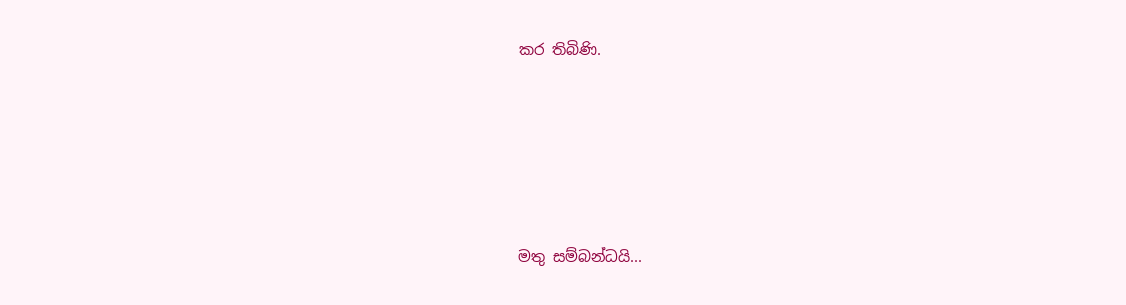කර තිබිණි.





මතු සම්බන්ධයි...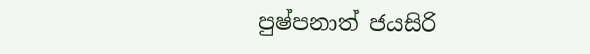පුෂ්පනාත් ජයසිරි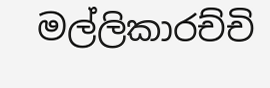මල්ලිකාරච්චි